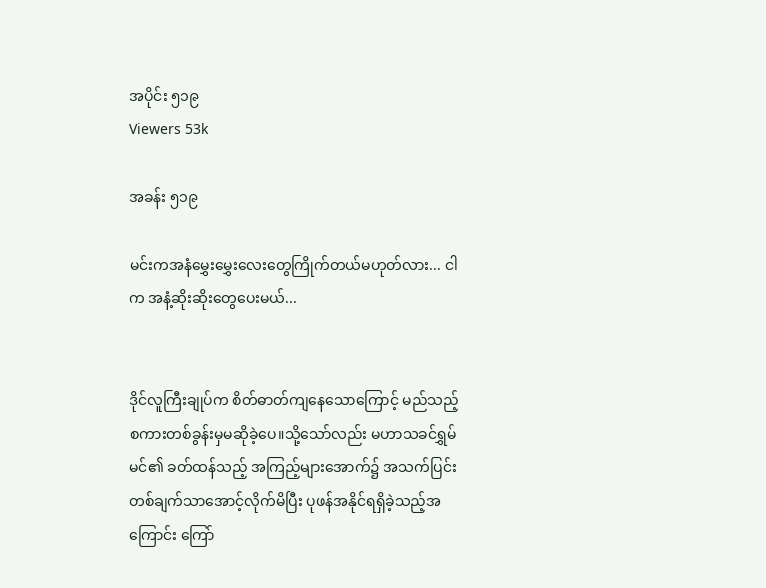အပိုင်း ၅၁၉
Viewers 53k

အခန်း ၅၁၉

မင်းကအနံမွှေးမွှေးလေးတွေကြိုက်တယ်မဟုတ်လား... ငါက အနံ့ဆိုးဆိုးတွေပေးမယ်...


ဒိုင်လူကြီးချုပ်က စိတ်ဓာတ်ကျနေသောကြောင့် မည်သည့် စကားတစ်ခွန်းမှမဆိုခဲ့ပေ။သို့သော်လည်း မဟာသခင်ရွှမ်မင်၏ ခတ်ထန်သည့် အကြည့်များအောက်၌ အသက်ပြင်းတစ်ချက်သာအောင့်လိုက်မိပြီး ပုဖန်အနိုင်ရရှိခဲ့သည့်အကြောင်း ကြော်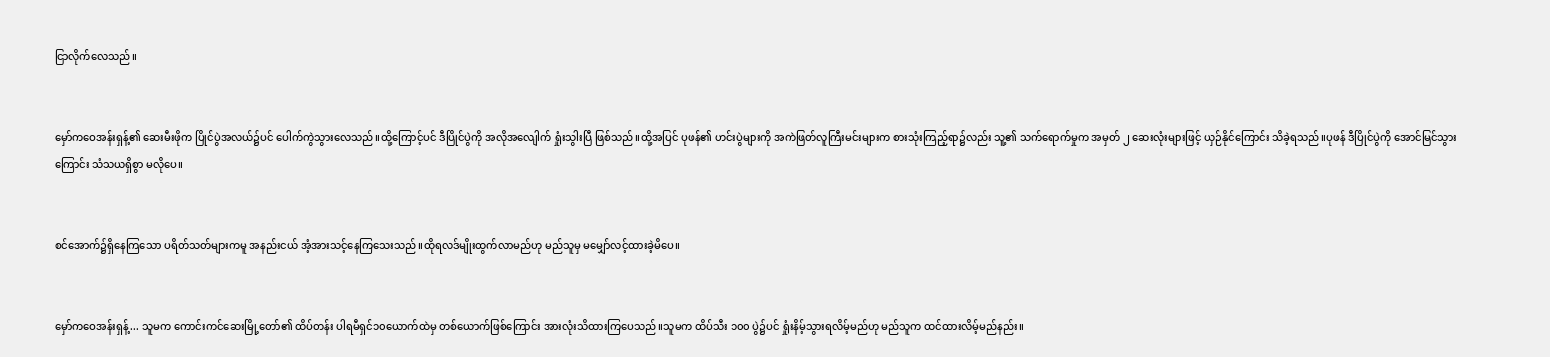ငြာလိုက်လေသည်။


မှော်ကဝေအန်းရှန့်၏ ဆေးမီးဖိုက ပြိုင်ပွဲအလယ်၌ပင် ပေါက်ကွဲသွားလေသည်။ထို့ကြောင့်ပင် ဒီပြိုင်ပွဲကို အလိုအလျေါက် ရှုံးသွါးပြီ ဖြစ်သည်။ထို့အပြင် ပုဖန်၏ ဟင်းပွဲများကို အကဲဖြတ်လူကြီးမင်းများက စားသုံးကြည့်ရာ၌လည်း သူ့၏ သက်ရောက်မှုက အမှတ် ၂ ဆေးလုံးများဖြင့် ယှဉ်နိုင်ကြောင်း သိခဲ့ရသည်။ပုဖန် ဒီပြိုင်ပွဲကို အောင်မြင်သွားကြောင်း သံသယရှိစွာ မလိုပေ။


စင်အောက်၌ရှိနေကြသော ပရိတ်သတ်များကမူ အနည်းငယ် အံ့အားသင့်နေကြသေးသည်။ထိုရလဒ်မျိုးထွက်လာမည်ဟု မည်သူမှ မမျှော်လင့်ထားခဲ့မိပေ။


မှော်ကဝေအန်းရှန့်... သူမက ကောင်းကင်ဆေးမြို့တော်၏ ထိပ်တန်း ပါရမီရှင်၁၀ယောက်ထဲမှ တစ်ယောက်ဖြစ်ကြောင်း အားလုံးသိထားကြပေသည်။သူမက ထိပ်သီး ၁၀၀ ပွဲ၌ပင် ရှုံးနိမ့်သွားရလိမ့်မည်ဟု မည်သူက ထင်ထားလိမ့်မည်နည်း။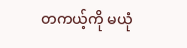တကယ့်ကို မယုံ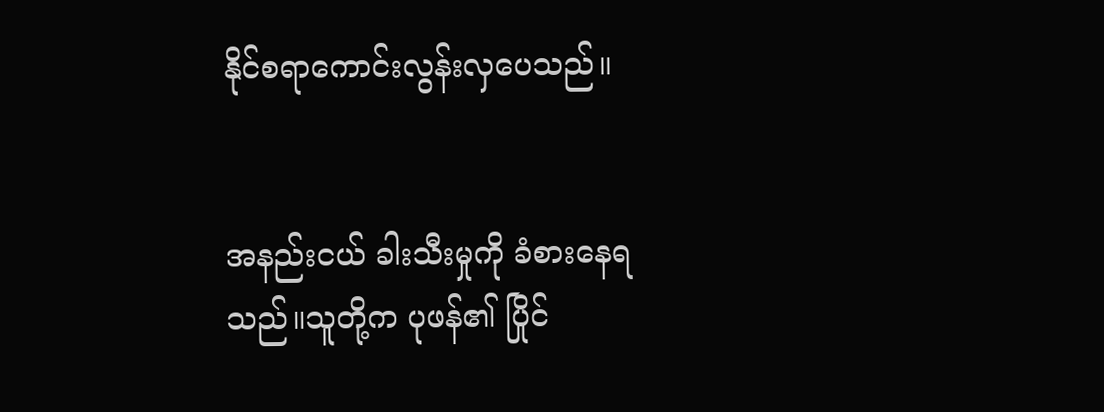နိုင်စရာကောင်းလွန်းလှပေသည်။


အနည်းငယ် ခါးသီးမှုကို ခံစားနေရသည်။သူတို့က ပုဖန်၏ ပြိုင်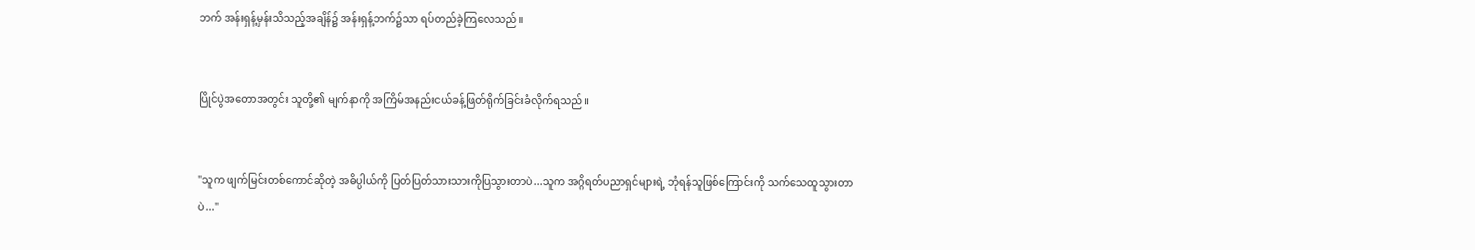ဘက် အန်းရှန့်မှန်းသိသည့်အချိန်၌ အန်းရှန့်ဘက်၌သာ ရပ်တည်ခဲ့ကြလေသည်။


ပြိုင်ပွဲအတောအတွင်း သူတို့၏ မျက်နာကို အကြိမ်အနည်းငယ်ခန့်ဖြတ်ရိုက်ခြင်းခံလိုက်ရသည်။


"သူက ဖျက်မြင်းတစ်ကောင်ဆိုတဲ့ အဓိပ္ပါယ်ကို ပြတ်ပြတ်သားသားကိုပြသွားတာပဲ...သူက အဂ္ဂိရတ်ပညာရှင်များရဲ့ ဘုံရန်သူဖြစ်ကြောင်းကို သက်သေထူသွားတာပဲ..."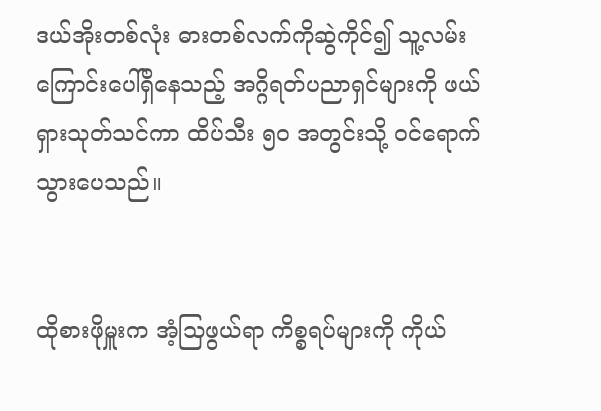ဒယ်အိုးတစ်လုံး ဓားတစ်လက်ကိုဆွဲကိုင်၍ သူ့လမ်းကြောင်းပေါ်ရှိနေသည့် အဂ္ဂိရတ်ပညာရှင်များကို ဖယ်ရှားသုတ်သင်ကာ ထိပ်သီး ၅၀ အတွင်းသို့ ဝင်ရောက်သွားပေသည်။


ထိုစားဖိုမှူးက အံ့သြဖွယ်ရာ ကိစ္စရပ်များကို ကိုယ်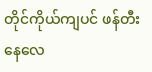တိုင်ကိုယ်ကျပင် ဖန်တီးနေလေ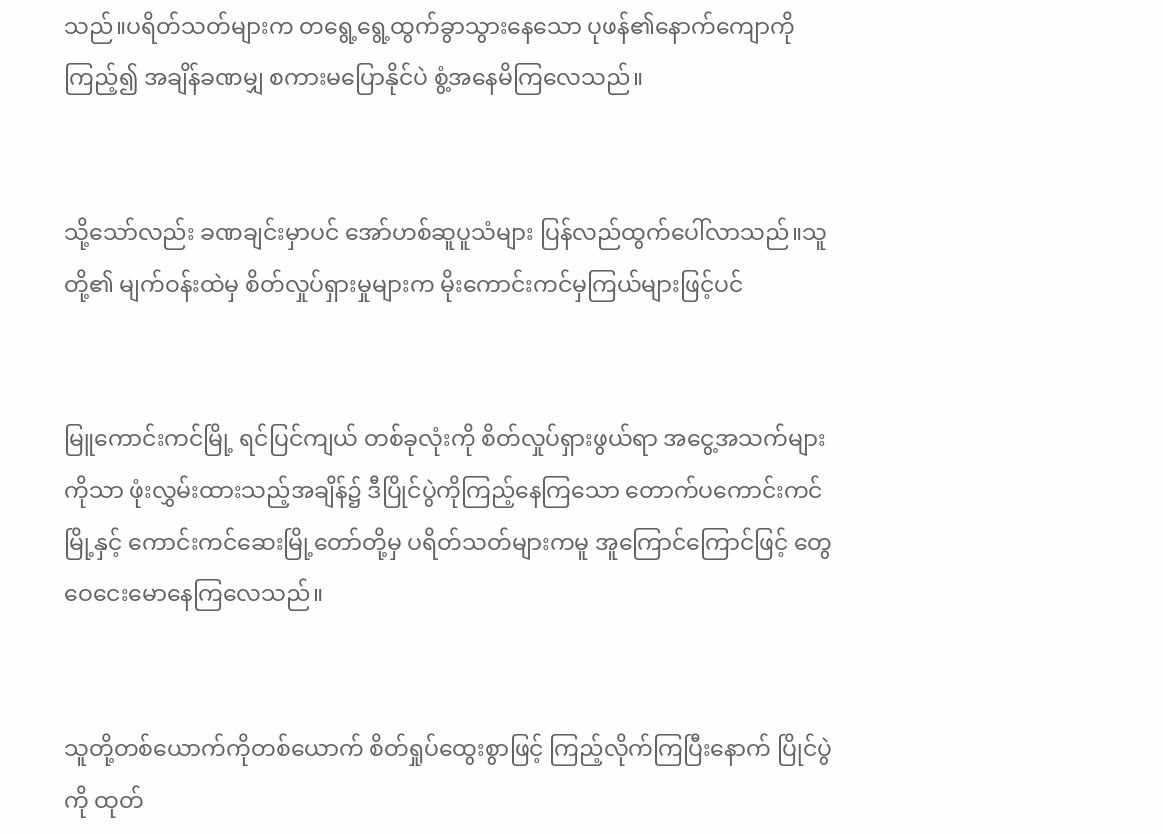သည်။ပရိတ်သတ်များက တရွေ့ရွေ့ထွက်ခွာသွားနေသော ပုဖန်၏နောက်ကျောကို ကြည့်၍ အချိန်ခဏမျှ စကားမပြောနိုင်ပဲ စွံ့အနေမိကြလေသည်။


သို့သော်လည်း ခဏချင်းမှာပင် အော်ဟစ်ဆူပူသံများ ပြန်လည်ထွက်ပေါ်လာသည်။သူတို့၏ မျက်ဝန်းထဲမှ စိတ်လှုပ်ရှားမှုများက မိုးကောင်းကင်မှကြယ်များဖြင့်ပင်


မြူကောင်းကင်မြို့ ရင်ပြင်ကျယ် တစ်ခုလုံးကို စိတ်လှုပ်ရှားဖွယ်ရာ အငွေ့အသက်များကိုသာ ဖုံးလွှမ်းထားသည့်အချိန်၌ ဒီပြိုင်ပွဲကိုကြည့်နေကြသော တောက်ပကောင်းကင်မြို့နှင့် ကောင်းကင်ဆေးမြို့တော်တို့မှ ပရိတ်သတ်များကမူ အူကြောင်ကြောင်ဖြင့် တွေဝေငေးမောနေကြလေသည်။


သူတို့တစ်ယောက်ကိုတစ်ယောက် စိတ်ရှုပ်ထွေးစွာဖြင့် ကြည့်လိုက်ကြပြီးနောက် ပြိုင်ပွဲကို ထုတ်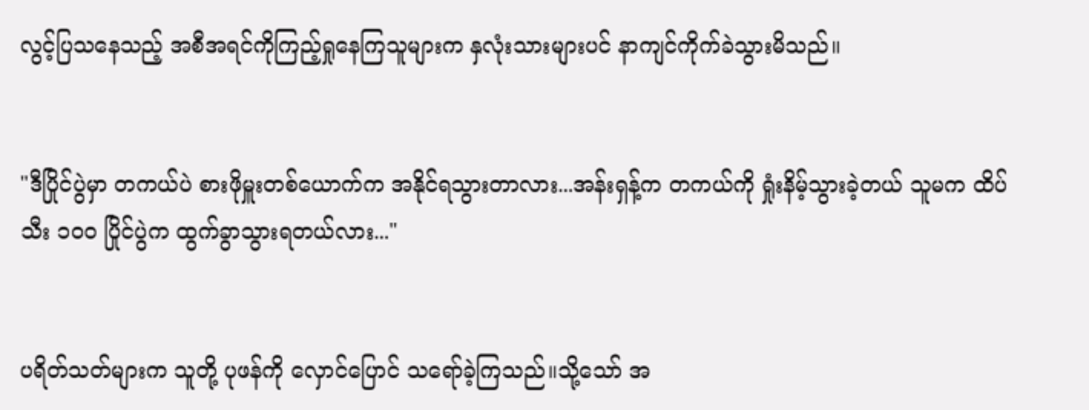လွင့်ပြသနေသည့် အစီအရင်ကိုကြည့်ရှုနေကြသူများက နှလုံးသားများပင် နာကျင်ကိုက်ခဲသွားမိသည်။


"ဒီပြိုင်ပွဲမှာ တကယ်ပဲ စားဖိုမှူးတစ်ယောက်က အနိုင်ရသွားတာလား...အန်းရှန့်က တကယ်ကို ရှုံးနိမ့်သွားခဲ့တယ် သူမက ထိပ်သီး ၁၀၀ ပြိုင်ပွဲက ထွက်ခွာသွားရတယ်လား..."


ပရိတ်သတ်များက သူတို့ ပုဖန်ကို လှောင်ပြောင် သရော်ခဲ့ကြသည်။သို့သော် အ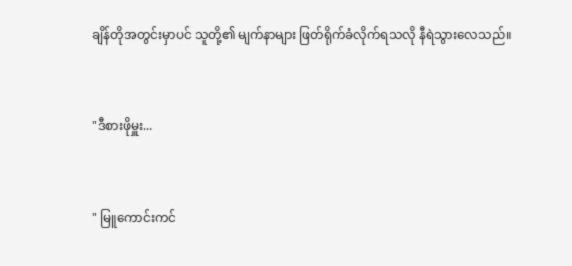ချိန်တိုအတွင်းမှာပင် သူတို့၏ မျက်နာများ ဖြတ်ရိုက်ခံလိုက်ရသလို နီရဲသွားလေသည်။


"ဒီစားဖိုမှူး...


" မြူကောင်းကင်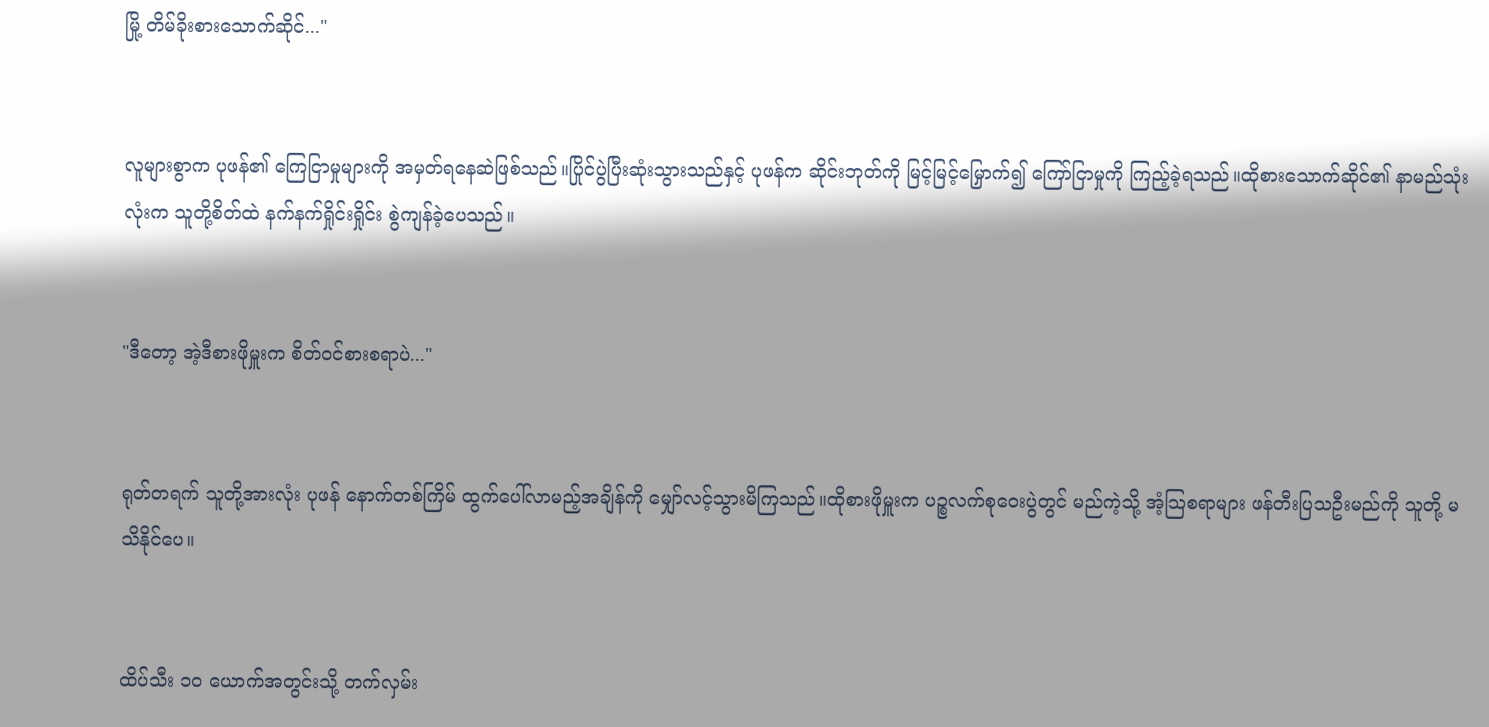မြို့ တိမ်ခိုးစားသောက်ဆိုင်..."


လူများစွာက ပုဖန်၏ ကြေငြာမှုများကို အမှတ်ရနေဆဲဖြစ်သည်။ပြိုင်ပွဲပြီးဆုံးသွားသည်နှင့် ပုဖန်က ဆိုင်းဘုတ်ကို မြင့်မြင့်မြှောက်၍ ကြော်ငြာမှုကို ကြည့်ခဲ့ရသည်။ထိုစားသောက်ဆိုင်၏ နာမည်သုံးလုံးက သူတို့စိတ်ထဲ နက်နက်ရှိုင်းရှိုင်း စွဲကျန်ခဲ့ပေသည်။


"ဒီတော့ အဲ့ဒီစားဖိုမှူးက စိတ်ဝင်စားစရာပဲ..."


ရုတ်တရက် သူတို့အားလုံး ပုဖန် နောက်တစ်ကြိမ် ထွက်ပေါ်လာမည့်အချိန်ကို မျှော်လင့်သွားမိကြသည်။ထိုစားဖိုမှူးက ပဉ္စလက်စုဝေးပွဲတွင် မည်ကဲ့သို့ အံ့သြစရာများ ဖန်တီးပြသဦးမည်ကို သူတို့ မသိနိုင်ပေ။


ထိပ်သီး ၁၀ ယောက်အတွင်းသို့ တက်လှမ်း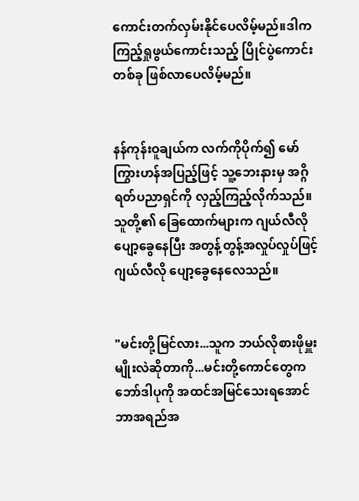ကောင်းတက်လှမ်းနိုင်ပေလိမ့်မည်။ဒါက ကြည့်ရှုဖွယ်ကောင်းသည့် ပြိုင်ပွဲကောင်းတစ်ခု ဖြစ်လာပေလိမ့်မည်။


နန်ကုန်းဝူချယ်က လက်ကိုပိုက်၍ မော်ကြွားဟန်အပြည့်ဖြင့် သူ့ဘေးနားမှ အဂ္ဂိရတ်ပညာရှင်ကို လှည့်ကြည့်လိုက်သည်။သူတို့၏ ခြေထောက်များက ဂျယ်လီလို ပျော့ခွေနေပြီး အတွန့်တွန့်အလှုပ်လှုပ်ဖြင့် ဂျယ်လီလို ပျော့ခွေနေလေသည်။


"မင်းတို့မြင်လား...သူက ဘယ်လိုစားဖိုမှူးမျိုးလဲဆိုတာကို...မင်းတို့ကောင်တွေက ဘော်ဒါပုကို အထင်အမြင်သေးရအောင် ဘာအရည်အ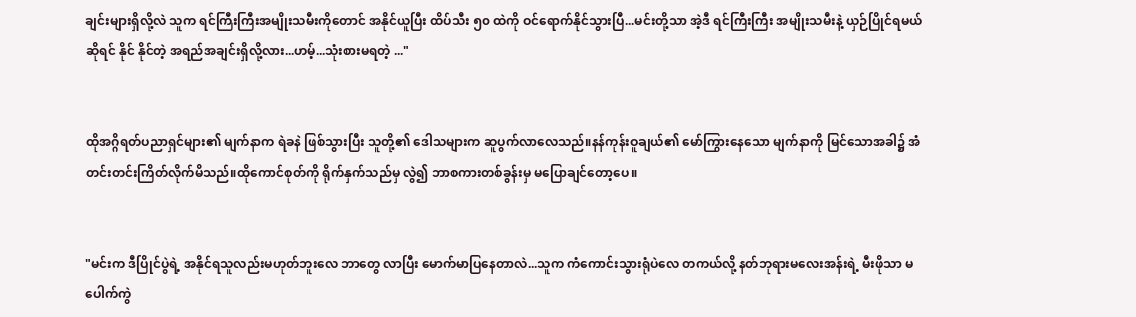ချင်းများရှိလို့လဲ သူက ရင်ကြီးကြီးအမျိုးသမီးကိုတောင် အနိုင်ယူပြီး ထိပ်သီး ၅၀ ထဲကို ဝင်ရောက်နိုင်သွားပြီ...မင်းတို့သာ အဲ့ဒီ ရင်ကြီးကြီး အမျိုးသမီးနဲ့ ယှဉ်ပြိုင်ရမယ်ဆိုရင် နိုင် နိုင်တဲ့ အရည်အချင်းရှိလို့လား...ဟမ့်...သုံးစားမရတဲ့ ..."


ထိုအဂ္ဂိရတ်ပညာရှင်များ၏ မျက်နာက ရဲခနဲ ဖြစ်သွားပြီး သူတို့၏ ဒေါသများက ဆူပွက်လာလေသည်။နန်ကုန်းဝူချယ်၏ မော်ကြွားနေသော မျက်နာကို မြင်သောအခါ၌ အံတင်းတင်းကြိတ်လိုက်မိသည်။ထိုကောင်စုတ်ကို ရိုက်နှက်သည်မှ လွဲ၍ ဘာစကားတစ်ခွန်းမှ မပြောချင်တော့ပေ။


"မင်းက ဒီပြိုင်ပွဲရဲ့ အနိုင်ရသူလည်းမဟုတ်ဘူးလေ ဘာတွေ လာပြီး မောက်မာပြနေတာလဲ...သူက ကံကောင်းသွားရုံပဲလေ တကယ်လို့ နတ်ဘုရားမလေးအန်းရဲ့ မီးဖိုသာ မပေါက်ကွဲ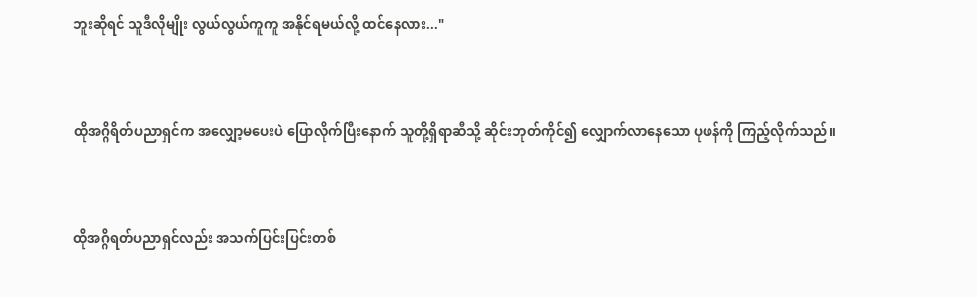ဘူးဆိုရင် သူဒီလိုမျိုး လွယ်လွယ်ကူကူ အနိုင်ရမယ်လို့ ထင်နေလား..."


ထိုအဂ္ဂိရိတ်ပညာရှင်က အလျှော့မပေးပဲ ပြောလိုက်ပြီးနောက် သူတို့ရှိရာဆီသို့ ဆိုင်းဘုတ်ကိုင်၍ လျှောက်လာနေသော ပုဖန်ကို ကြည့်လိုက်သည်။


ထိုအဂ္ဂိရတ်ပညာရှင်လည်း အသက်ပြင်းပြင်းတစ်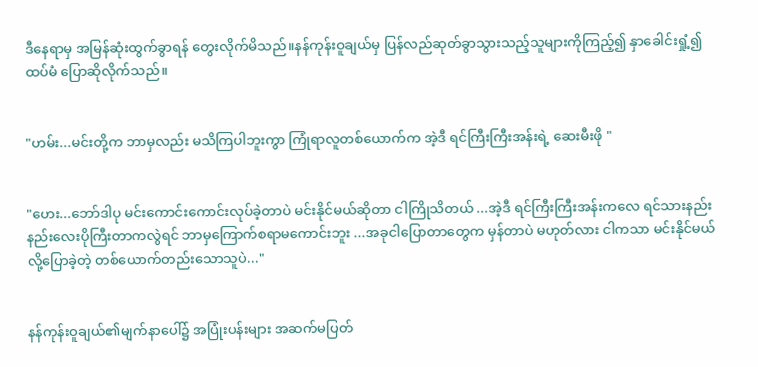ဒီနေရာမှ အမြန်ဆုံးထွက်ခွာရန် တွေးလိုက်မိသည်။နန်ကုန်းဝူချယ်မှ ပြန်လည်ဆုတ်ခွာသွားသည့်သူများကိုကြည့်၍ နှာခေါင်းရှုံ့၍ ထပ်မံ ပြောဆိုလိုက်သည်။


"ဟမ်း...မင်းတို့က ဘာမှလည်း မသိကြပါဘူးကွာ ကြုံရာလူတစ်ယောက်က အဲ့ဒီ ရင်ကြီးကြီးအန်းရဲ့ ဆေးမီးဖို "


"ဟေး...ဘော်ဒါပု မင်းကောင်းကောင်းလုပ်ခဲ့တာပဲ မင်းနိုင်မယ်ဆိုတာ ငါကြိုသိတယ် ...အဲ့ဒီ ရင်ကြီးကြီးအန်းကလေ ရင်သားနည်းနည်းလေးပိုကြီးတာကလွဲရင် ဘာမှကြောက်စရာမကောင်းဘူး ...အခုငါပြောတာတွေက မှန်တာပဲ မဟုတ်လား ငါကသာ မင်းနိုင်မယ်လို့ပြောခဲ့တဲ့ တစ်ယောက်တည်းသောသူပဲ..."


နန်ကုန်းဝူချယ်၏မျက်နာပေါ်၌ အပြုံးပန်းများ အဆက်မပြတ်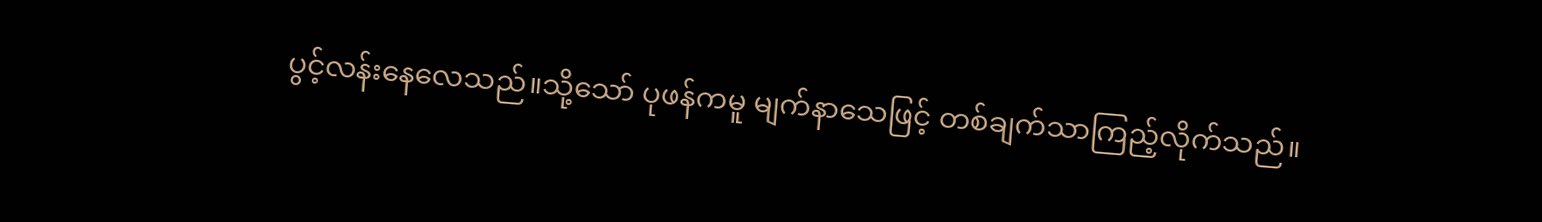ပွင့်လန်းနေလေသည်။သို့သော် ပုဖန်ကမူ မျက်နာသေဖြင့် တစ်ချက်သာကြည့်လိုက်သည်။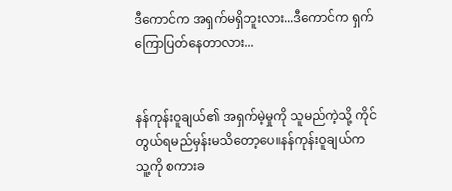ဒီကောင်က အရှက်မရှိဘူးလား...ဒီကောင်က ရှက်ကြောပြတ်နေတာလား...


နန်ကုန်းဝူချယ်၏ အရှက်မဲ့မှုကို သူမည်ကဲ့သို့ ကိုင်တွယ်ရမည်မှန်းမသိတော့ပေ။နန်ကုန်းဝူချယ်က သူ့ကို စကားခ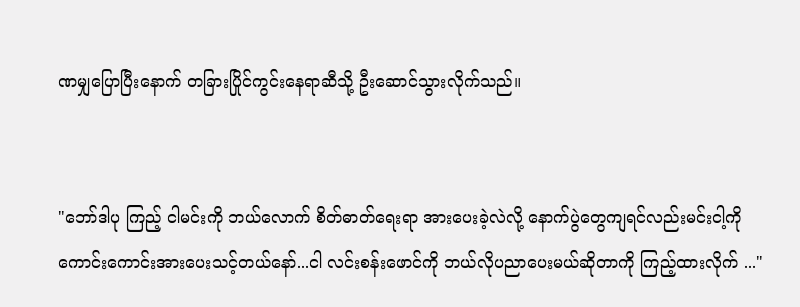ဏမျှပြောပြီးနောက် တခြားပြိုင်ကွင်းနေရာဆီသို့ ဦးဆောင်သွားလိုက်သည်။


"ဘော်ဒါပု ကြည့် ငါမင်းကို ဘယ်လောက် စိတ်ဓာတ်ရေးရာ အားပေးခဲ့လဲလို့ နောက်ပွဲတွေကျရင်လည်းမင်းငါ့ကို ကောင်းကောင်းအားပေးသင့်တယ်နော်...ငါ လင်းစန်းဖောင်ကို ဘယ်လိုပညာပေးမယ်ဆိုတာကို ကြည့်ထားလိုက် ..."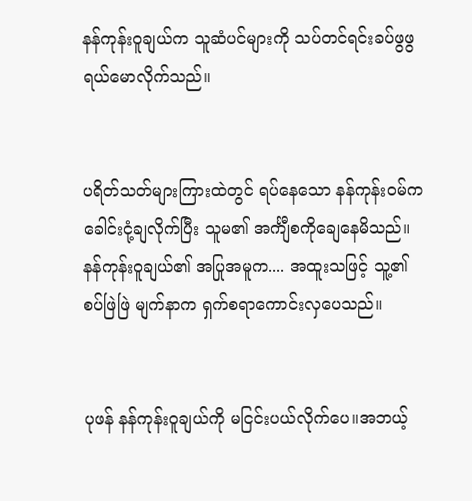နန်ကုန်းဝူချယ်က သူဆံပင်များကို သပ်တင်ရင်းခပ်ဖွဖွရယ်မောလိုက်သည်။


ပရိတ်သတ်များကြားထဲတွင် ရပ်နေသော နန်ကုန်းဝမ်က ခေါင်းငုံ့ချလိုက်ပြီး သူမ၏ အင်္ကျီစကိုချေနေမိသည်။နန်ကုန်းဝူချယ်၏ အပြုအမူက.... အထူးသဖြင့် သူ့၏ စပ်ဖြဲဖြဲ မျက်နာက ရှက်စရာကောင်းလှပေသည်။


ပုဖန် နန်ကုန်းဝူချယ်ကို မငြင်းပယ်လိုက်ပေ။အဘယ့်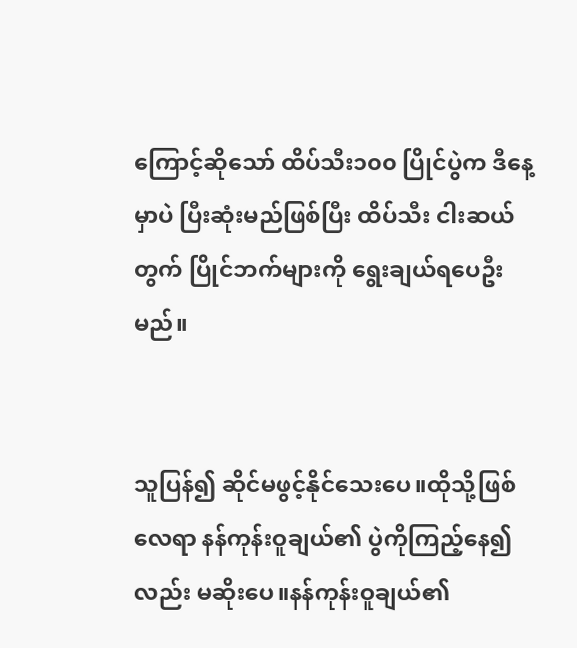ကြောင့်ဆိုသော် ထိပ်သီး၁၀၀ ပြိုင်ပွဲက ဒီနေ့မှာပဲ ပြီးဆုံးမည်ဖြစ်ပြီး ထိပ်သီး ငါးဆယ်တွက် ပြိုင်ဘက်များကို ရွေးချယ်ရပေဦးမည်။


သူပြန်၍ ဆိုင်မဖွင့်နိုင်သေးပေ။ထိုသို့ဖြစ်လေရာ နန်ကုန်းဝူချယ်၏ ပွဲကိုကြည့်နေ၍လည်း မဆိုးပေ။နန်ကုန်းဝူချယ်၏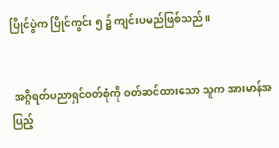ပြိုင်ပွဲက ပြိုင်ကွင်း ၅ ၌ ကျင်းပမည်ဖြစ်သည်။


 အဂ္ဂိရတ်ပညာရှင်ဝတ်စုံကို ဝတ်ဆင်ထားသော သူက အားမာန်အပြည့်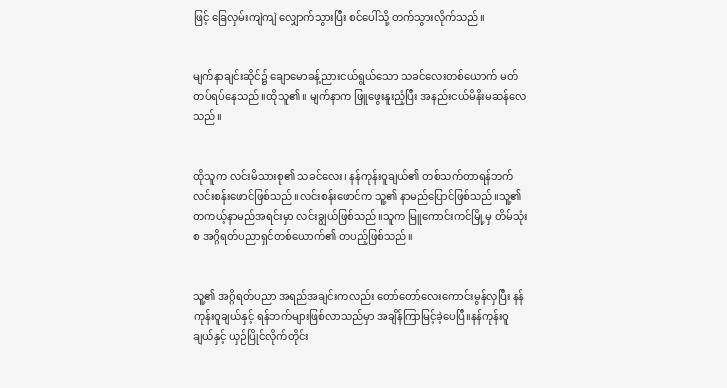ဖြင့် ခြေလှမ်းကျဲကျဲ လျှောက်သွားပြီး စင်ပေါ်သို့ တက်သွားလိုက်သည်။


မျက်နာချင်းဆိုင်၌ ချောမောခန့်ညားငယ်ရွယ်သော သခင်လေးတစ်ယောက် မတ်တပ်ရပ်နေသည်။ထိုသူ၏။ မျက်နာက ဖြူဖွေးနူးညံ့ပြီး အနည်းငယ်မိနိးမဆန်လေသည်။


ထိုသူက လင်းမိသားစု၏ သခင်လေး၊ နန်ကုန်းဝူချယ်၏ တစ်သက်တာရန်ဘက် လင်းစန်းဖောင်ဖြစ်သည်။လင်းစန်းဖောင်က သူ့၏ နာမည်ပြောင်ဖြစ်သည်။သူ့၏ တကယ့်နာမည်အရင်းမှာ လင်းချွယ်ဖြစ်သည်။သူက မြူကောင်းကင်မြို့မှ တိမ်သုံးစ အဂ္ဂိရတ်ပညာရှင်တစ်ယောက်၏ တပည့်ဖြစ်သည်။


သူ့၏ အဂ္ဂိရတ်ပညာ အရည်အချင်းကလည်း တော်တော်လေးကောင်းမွန်လှပြီး နန်ကုန်းဝူချယ်နှင့် ရန်ဘက်များဖြစ်လာသည်မှာ အချိန်ကြာမြင့်ခဲ့ပေပြီ။နန်ကုန်းဝူချယ်နှင့် ယှဉ်ပြိုင်လိုက်တိုင်း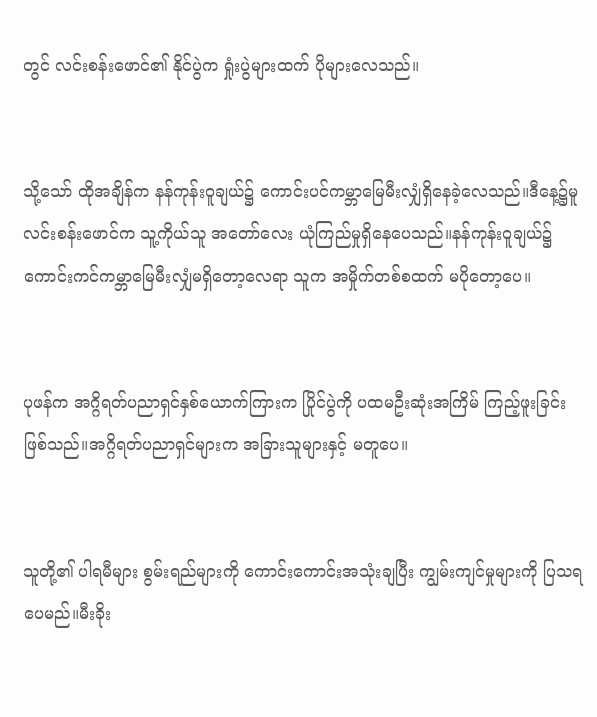တွင် လင်းစန်းဖောင်၏ နိုင်ပွဲက ရှုံးပွဲများထက် ပိုများလေသည်။


သို့သော် ထိုအချိန်က နန်ကုန်းဝူချယ်၌ ကောင်းပင်ကမ္ဘာမြေမီးလျှံရှိနေခဲ့လေသည်။ဒီနေ့၌မူ လင်းစန်းဖောင်က သူ့ကိုယ်သူ အတော်လေး ယုံကြည်မှုရှိနေပေသည်။နန်ကုန်းဝူချယ်၌ ကောင်းကင်ကမ္ဘာမြေမီးလျှံမရှိတော့လေရာ သူက အမှိုက်တစ်စထက် မပိုတော့ပေ။


ပုဖန်က အဂ္ဂိရတ်ပညာရှင်နှစ်ယောက်ကြားက ပြိုင်ပွဲကို ပထမဦးဆုံးအကြိမ် ကြည့်ဖူးခြင်းဖြစ်သည်။အဂ္ဂိရတ်ပညာရှင်များက အခြားသူများနှင့် မတူပေ။


သူတို့၏ ပါရမီများ စွမ်းရည်များကို ကောင်းကောင်းအသုံးချပြီး ကျွမ်းကျင်မှုများကို ပြသရပေမည်။မီးခိုး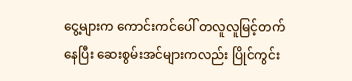ငွေ့များက ကောင်းကင်ပေါ် တလူလူမြင့်တက်နေပြီး ဆေးစွမ်းအင်များကလည်း ပြိုင်ကွင်း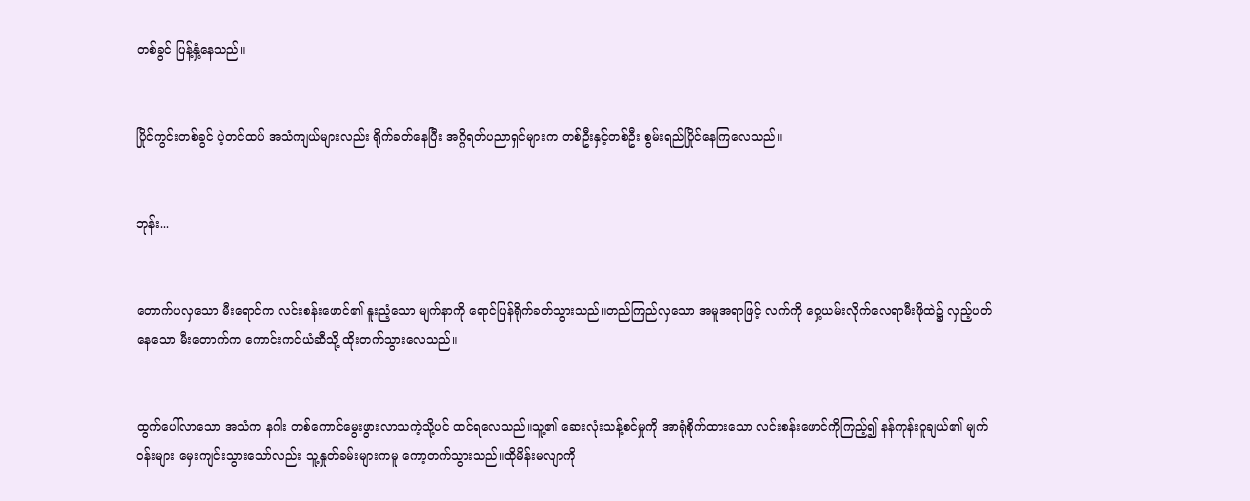တစ်ခွင် ပြန့်နှံ့နေသည်။


ပြိုင်ကွင်းတစ်ခွင် ပဲ့တင်ထပ် အသံကျယ်များလည်း ရိုက်ခတ်နေပြီး အဂ္ဂိရတ်ပညာရှင်များက တစ်ဦးနှင့်တစ်ဦး စွမ်းရည်ပြိုင်နေကြလေသည်။


ဘုန်း...


တောက်ပလှသော မီးရောင်က လင်းစန်းဖောင်၏ နူးညံ့သော မျက်နာကို ရောင်ပြန်ရိုက်ခတ်သွားသည်။တည်ကြည်လှသော အမူအရာဖြင့် လက်ကို ဝှေ့ယမ်းလိုက်လေရာမီးဖိုထဲ၌ လှည့်ပတ်နေသော မီးတောက်က ကောင်းကင်ယံဆီသို့ ထိုးတက်သွားလေသည်။


ထွက်ပေါ်လာသော အသံက နဂါး တစ်ကောင်မွေးဖွားလာသကဲ့သို့ပင် ထင်ရလေသည်။သူ့၏ ဆေးလုံးသန့်စင်မှုကို အာရုံစိုက်ထားသော လင်းစန်းဖောင်ကိုကြည့်၍ နန်ကုန်းဝူချယ်၏ မျက်ဝန်းများ မှေးကျင်းသွားသော်လည်း သူ့နှုတ်ခမ်းများကမူ ကော့တက်သွားသည်။ထိုမိန်းမလျာကို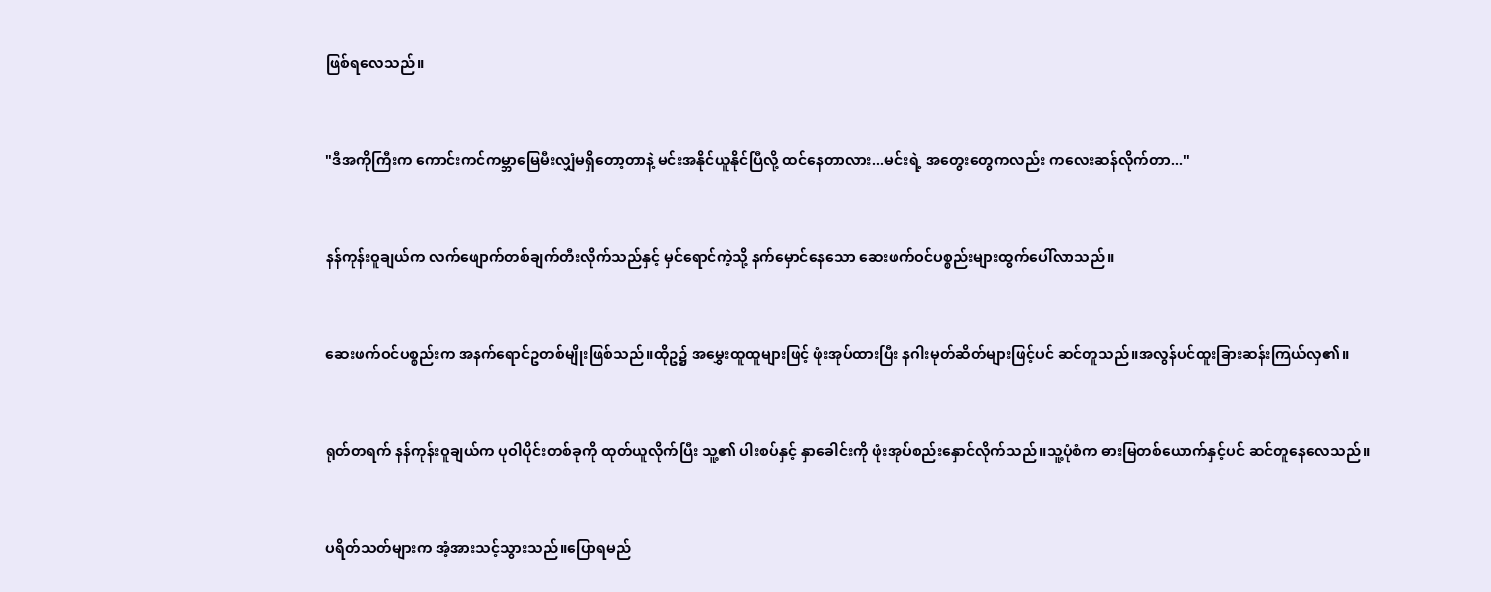ဖြစ်ရလေသည်။


"ဒီအကိုကြီးက ကောင်းကင်ကမ္ဘာမြေမီးလျှံမရှိတော့တာနဲ့ မင်းအနိုင်ယူနိုင်ပြီလို့ ထင်နေတာလား...မင်းရဲ့ အတွေးတွေကလည်း ကလေးဆန်လိုက်တာ..."


နန်ကုန်းဝူချယ်က လက်ဖျောက်တစ်ချက်တီးလိုက်သည်နှင့် မှင်ရောင်ကဲ့သို့ နက်မှောင်နေသော ဆေးဖက်ဝင်ပစ္စည်းများထွက်ပေါ်လာသည်။


ဆေးဖက်ဝင်ပစ္စည်းက အနက်ရောင်ဥတစ်မျိုးဖြစ်သည်။ထိုဥ၌ အမွှေးထူထူများဖြင့် ဖုံးအုပ်ထားပြီး နဂါးမုတ်ဆိတ်များဖြင့်ပင် ဆင်တူသည်။အလွန်ပင်ထူးခြားဆန်းကြယ်လှ၏။


ရုတ်တရက် နန်ကုန်းဝူချယ်က ပုဝါပိုင်းတစ်ခုကို ထုတ်ယူလိုက်ပြီး သူ့၏ ပါးစပ်နှင့် နှာခေါင်းကို ဖုံးအုပ်စည်းနှောင်လိုက်သည်။သူ့ပုံစံက ဓားမြတစ်ယောက်နှင့်ပင် ဆင်တူနေလေသည်။


ပရိတ်သတ်များက အံ့အားသင့်သွားသည်။ပြောရမည်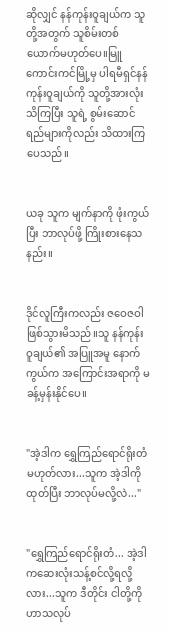ဆိုလျှင် နန်ကုန်းဝူချယ်က သူတို့အတွက် သူစိမ်းတစ်ယောက်မဟုတ်ပေ။မြူကောင်းကင်မြို့မှ ပါရမီရှင်နန်ကုန်းဝူချယ်ကို သူတို့အားလုံးသိကြပြီး သူရဲ့ စွမ်းဆောင်ရည်များကိုလည်း သိထားကြပေသည်။


ယခု သူက မျက်နာကို ဖုံးကွယ်ပြီး ဘာလုပ်ဖို့ ကြိုးစားနေသနည်း။


ဒိုင်လူကြီးကလည်း ဇဝေဇဝါဖြစ်သွားမိသည်။သူ နန်ကုန်းဝူချယ်၏ အပြူအမူ နောက်ကွယ်က အကြောင်းအရာကို မခန့်မှန်းနိုင်ပေ။


"အဲ့ဒါက ရွှေကြည်ရောင်ရိုးတံမဟုတ်လား...သူက အဲ့ဒါကိုထုတ်ပြီး ဘာလုပ်မလို့လဲ..."


"ရွှေကြည်ရောင်ရိုးတံ... အဲ့ဒါကဆေးလုံးသန့်စင်လို့ရလို့လား...သူက ဒီတိုင်း ငါတို့ကို ဟာသလုပ်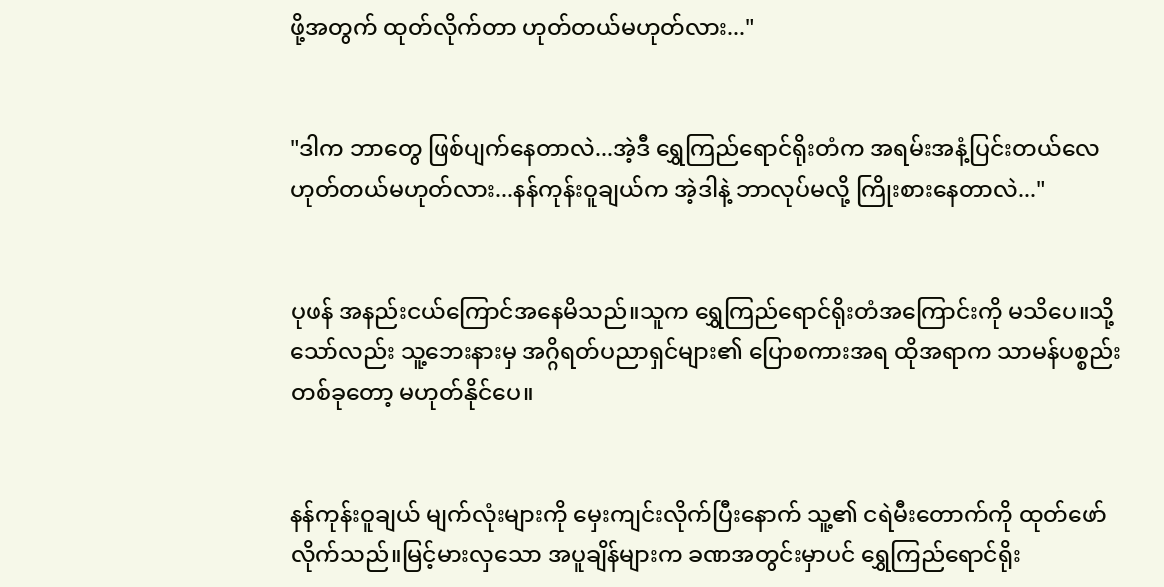ဖို့အတွက် ထုတ်လိုက်တာ ဟုတ်တယ်မဟုတ်လား..."


"ဒါက ဘာတွေ ဖြစ်ပျက်နေတာလဲ...အဲ့ဒီ ရွှေကြည်ရောင်ရိုးတံက အရမ်းအနံ့ပြင်းတယ်လေ ဟုတ်တယ်မဟုတ်လား...နန်ကုန်းဝူချယ်က အဲ့ဒါနဲ့ ဘာလုပ်မလို့ ကြိုးစားနေတာလဲ..."


ပုဖန် အနည်းငယ်ကြောင်အနေမိသည်။သူက ရွှေကြည်ရောင်ရိုးတံအကြောင်းကို မသိပေ။သို့သော်လည်း သူ့ဘေးနားမှ အဂ္ဂိရတ်ပညာရှင်များ၏ ပြောစကားအရ ထိုအရာက သာမန်ပစ္စည်းတစ်ခုတော့ မဟုတ်နိုင်ပေ။


နန်ကုန်းဝူချယ် မျက်လုံးများကို မှေးကျင်းလိုက်ပြီးနောက် သူ့၏ ငရဲမီးတောက်ကို ထုတ်ဖော်လိုက်သည်။မြင့်မားလှသော အပူချိန်များက ခဏအတွင်းမှာပင် ရွှေကြည်ရောင်ရိုး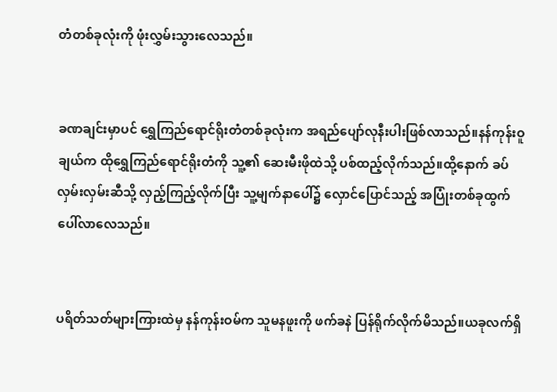တံတစ်ခုလုံးကို ဖုံးလွှမ်းသွားလေသည်။


ခဏချင်းမှာပင် ရွှေကြည်ရောင်ရိုးတံတစ်ခုလုံးက အရည်ပျော်လုနီးပါးဖြစ်လာသည်။နန်ကုန်းဝူချယ်က ထိုရွှေကြည်ရောင်ရိုးတံကို သူ့၏ ဆေးမီးဖိုထဲသို့ ပစ်ထည့်လိုက်သည်။ထို့နောက် ခပ်လှမ်းလှမ်းဆီသို့ လှည့်ကြည့်လိုက်ပြီး သူ့မျက်နာပေါ်၌ လှောင်ပြောင်သည့် အပြုံးတစ်ခုထွက်ပေါ်လာလေသည်။


ပရိတ်သတ်များကြားထဲမှ နန်ကုန်းဝမ်က သူမနဖူးကို ဖက်ခနဲ ပြန်ရိုက်လိုက်မိသည်။ယခုလက်ရှိ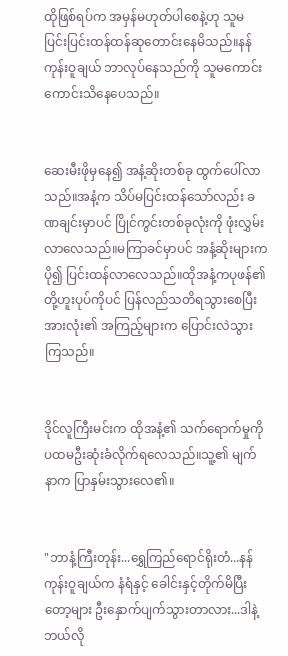ထိုဖြစ်ရပ်က အမှန်မဟုတ်ပါစေနဲ့ဟု သူမ ပြင်းပြင်းထန်ထန်ဆုတောင်းနေမိသည်။နန်ကုန်းဝူချယ် ဘာလုပ်နေသည်ကို သူမကောင်းကောင်းသိနေပေသည်။


ဆေးမီးဖိုမှနေ၍ အနံ့ဆိုးတစ်ခု ထွက်ပေါ်လာသည်။အနံ့က သိပ်မပြင်းထန်သော်လည်း ခဏချင်းမှာပင် ပြိုင်ကွင်းတစ်ခုလုံးကို ဖုံးလွှမ်းလာလေသည်။မကြာခင်မှာပင် အနံ့ဆိုးများက ပို၍ ပြင်းထန်လာလေသည်။ထိုအနံ့ကပုဖန်၏ တို့ဟူးပုပ်ကိုပင် ပြန်လည်သတိရသွားစေပြီး အားလုံး၏ အကြည့်များက ပြောင်းလဲသွားကြသည်။


ဒိုင်လူကြီးမင်းက ထိုအနံ့၏ သက်ရောက်မှုကို ပထမဦးဆုံးခံလိုက်ရလေသည်။သူ့၏ မျက်နာက ပြာနှမ်းသွားလေ၏။


"ဘာနံ့ကြီးတုန်း...ရွှေကြည်ရောင်ရိုးတံ...နန်ကုန်းဝူချယ်က နံရံနှင့် ခေါင်းနှင့်တိုက်မိပြီးတော့များ ဦးနှောက်ပျက်သွားတာလား...ဒါနဲ့ ဘယ်လို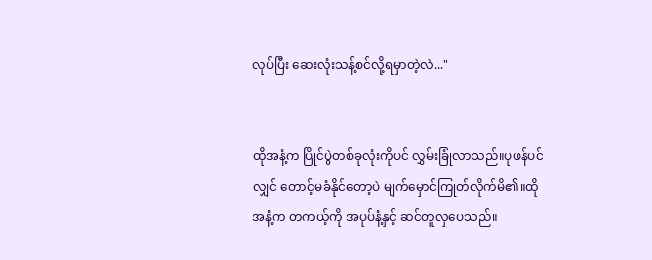လုပ်ပြီး ဆေးလုံးသန့်စင်လို့ရမှာတဲ့လဲ..."


ထိုအနံ့က ပြိုင်ပွဲတစ်ခုလုံးကိုပင် လွှမ်းခြုံလာသည်။ပုဖန်ပင်လျှင် တောင့်မခံနိုင်တော့ပဲ မျက်မှောင်ကြုတ်လိုက်မိ၏။ထိုအနံ့က တကယ့်ကို အပုပ်နံ့နှင့် ဆင်တူလှပေသည်။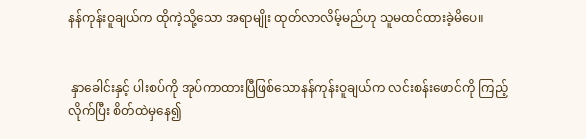နန်ကုန်းဝူချယ်က ထိုကဲ့သို့သော အရာမျိုး ထုတ်လာလိမ့်မည်ဟု သူမထင်ထားခဲ့မိပေ။


 နှာခေါင်းနှင့် ပါးစပ်ကို အုပ်ကာထားပြီဖြစ်သောနန်ကုန်းဝူချယ်က လင်းစန်းဖောင်ကို ကြည့်လိုက်ပြီး စိတ်ထဲမှနေ၍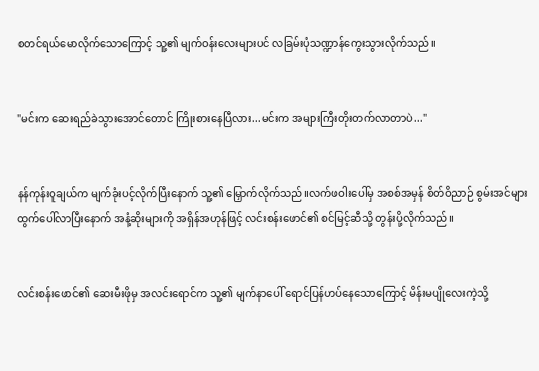စတင်ရယ်မောလိုက်သောကြောင့် သူ့၏ မျက်ဝန်းလေးများပင် လခြမ်းပုံသဏ္ဍာန်ကွေးသွားလိုက်သည်။


"မင်းက ဆေးရည်ခဲသွားအောင်တောင် ကြိုးစားနေပြီလား...မင်းက အများကြီးတိုးတက်လာတာပဲ..."


နန်ကုန်းဝူချယ်က မျက်ခုံးပင့်လိုက်ပြီးနောက် သူ့၏ မြှောက်လိုက်သည်။လက်ဖဝါးပေါ်မှ အစစ်အမှန် စိတ်ဝိညာဉ် စွမ်းအင်များ ထွက်ပေါ်လာပြီးနောက် အနံ့ဆိုးများကို အရှိန်အဟုန်ဖြင့် လင်းစန်းဖောင်၏ စင်မြင့်ဆီသို့ တွန်းပို့လိုက်သည်။


လင်းစန်းဖောင်၏ ဆေးမီးဖိုမှ အလင်းရောင်က သူ့၏ မျက်နာပေါ် ရောင်ပြန်ဟပ်နေသောကြောင့် မိန်းမပျိုလေးကဲ့သို့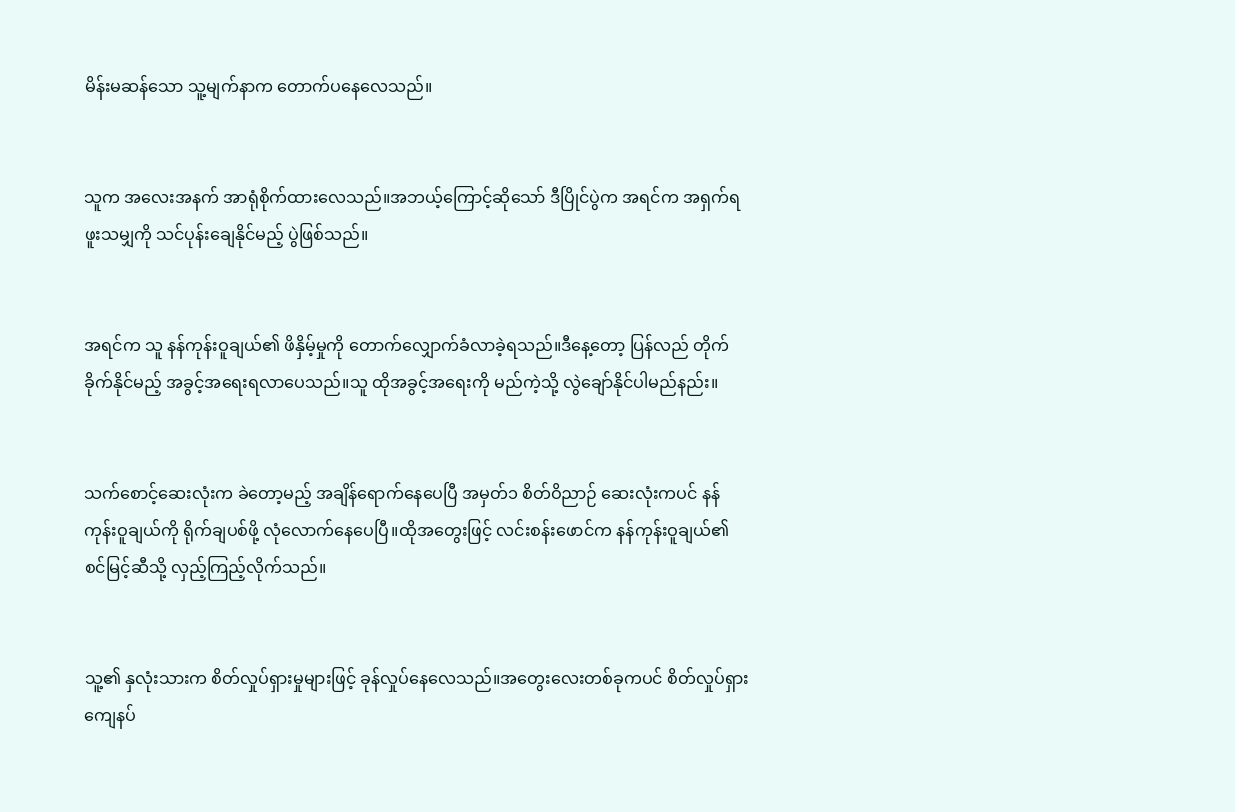မိန်းမဆန်သော သူ့မျက်နာက တောက်ပနေလေသည်။


သူက အလေးအနက် အာရုံစိုက်ထားလေသည်။အဘယ့်ကြောင့်ဆိုသော် ဒီပြိုင်ပွဲက အရင်က အရှက်ရဖူးသမျှကို သင်ပုန်းချေနိုင်မည့် ပွဲဖြစ်သည်။


အရင်က သူ နန်ကုန်းဝူချယ်၏ ဖိနှိမ့်မှုကို တောက်လျှောက်ခံလာခဲ့ရသည်။ဒီနေ့တော့ ပြန်လည် တိုက်ခိုက်နိုင်မည့် အခွင့်အရေးရလာပေသည်။သူ ထိုအခွင့်အရေးကို မည်ကဲ့သို့ လွဲချော်နိုင်ပါမည်နည်း။


သက်စောင့်ဆေးလုံးက ခဲတော့မည့် အချိန်ရောက်နေပေပြီ အမှတ်၁ စိတ်ဝိညာဉ် ဆေးလုံးကပင် နန်ကုန်းဝူချယ်ကို ရိုက်ချပစ်ဖို့ လုံလောက်နေပေပြီ။ထိုအတွေးဖြင့် လင်းစန်းဖောင်က နန်ကုန်းဝူချယ်၏ စင်မြင့်ဆီသို့ လှည့်ကြည့်လိုက်သည်။


သူ့၏ နှလုံးသားက စိတ်လှုပ်ရှားမှုများဖြင့် ခုန်လှုပ်နေလေသည်။အတွေးလေးတစ်ခုကပင် စိတ်လှုပ်ရှားကျေနပ်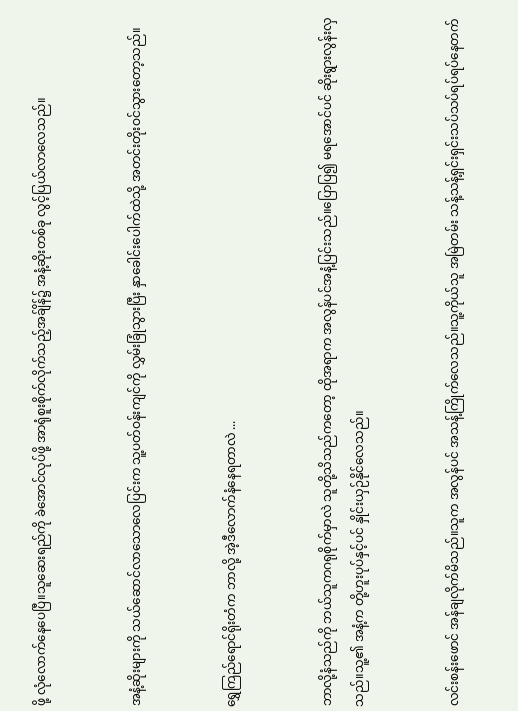ဖို့ လုံလောက်နေပေပြီ။သူဆေးရည်ကို ခဲအောင်လုပ်ဖို့ အာရုံစူးစိုက်လိုက်သည့်အခ်ျိန်၌ အနံ့ဆိုးတစ်ခု လွင့်ပြယ်လာလေသည်။


အနံ့ဆိုးများကို သယ်ဆောင်လာသောလေပြင်းက သူ့ပတ်ဝန်းကျင်ကို လွှမ်းခြုံသွားပြီး နှာခေါင်းပေါက်ထဲသို့ အတင်းတိုးဝင်သွားတော့သည်။


ရွှေကြည်ရောင်ရိုးတံက ဘာလို့ အဲ့ဒီလောက်နံနေရတာလဲ ...


ဘာလို့နံသည်ကို ဘယ်သူကဂရုစိုက်မှာလဲ သူတို့သိသည်ကတော့ ထိုအရာက အလွန်ပင်အနံ့ပြင်းသည်။ပြောပြ၍ မရအောင်ပင် ဆိုးရွားလွန်းလှသည်။သူ့၏ အနံ့က တို့ဟူးပုပ်နှင့်ပင် နှိုင်းယှဉ်နိုင်လေသည်။


လင်းစန်းဖောင် အန်ချလိုက်မိသည်။သူက အလွန်ပင် အသန့်ကြိုက်လေသည်။သူ့ကိုယ်သူ အမြဲတမ်း သန့်သန့်ရှင်းရှင်းသပ်သပ်ရပ်ရပ်နေတက်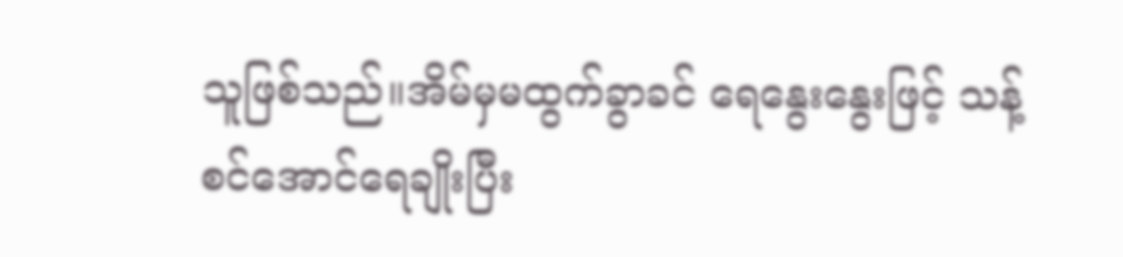သူဖြစ်သည်။အိမ်မှမထွက်ခွာခင် ရေနွေးနွေးဖြင့် သန့်စင်အောင်ရေချိုးပြီး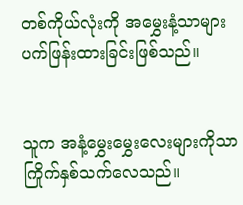တစ်ကိုယ်လုံးကို အမွှေးနံ့သာများ ပက်ဖြန်းထားခြင်းဖြစ်သည်။


သူက အနံ့မွှေးမွှေးလေးများကိုသာ ကြိုက်နှစ်သက်လေသည်။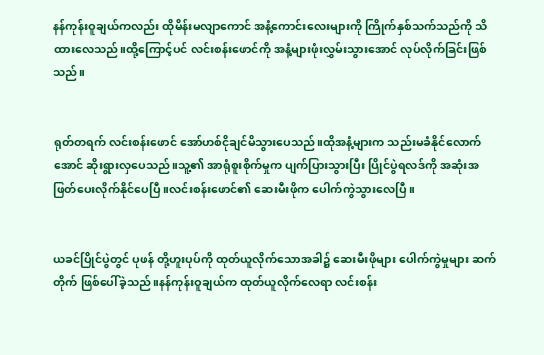နန်ကုန်းဝူချယ်ကလည်း ထိုမိန်းမလျာကောင် အနံ့ကောင်းလေးများကို ကြိုက်နှစ်သက်သည်ကို သိထားလေသည်။ထို့ကြောင့်ပင် လင်းစန်းဖောင်ကို အနံ့များဖုံးလွှမ်းသွားအောင် လုပ်လိုက်ခြင်းဖြစ်သည်။


ရုတ်တရက် လင်းစန်းဖောင် အော်ဟစ်ငိုချင်မိသွားပေသည်။ထိုအနံ့များက သည်းမခံနိုင်လောက်အောင် ဆိုးရွားလှပေသည်။သူ့၏ အာရုံစူးစိုက်မှုက ပျက်ပြားသွားပြီး ပြိုင်ပွဲရလဒ်ကို အဆုံးအဖြတ်ပေးလိုက်နိုင်ပေပြီ။လင်းစန်းဖောင်၏ ဆေးမီးဖိုက ပေါက်ကွဲသွားလေပြီ။


ယခင်ပြိုင်ပွဲတွင် ပုဖန် တို့ဟူးပုပ်ကို ထုတ်ယူလိုက်သောအခါ၌ ဆေးမီးဖိုများ ပေါက်ကွဲမှုများ ဆက်တိုက် ဖြစ်ပေါ်ခဲ့သည်။နန်ကုန်းဝူချယ်က ထုတ်ယူလိုက်လေရာ လင်းစန်း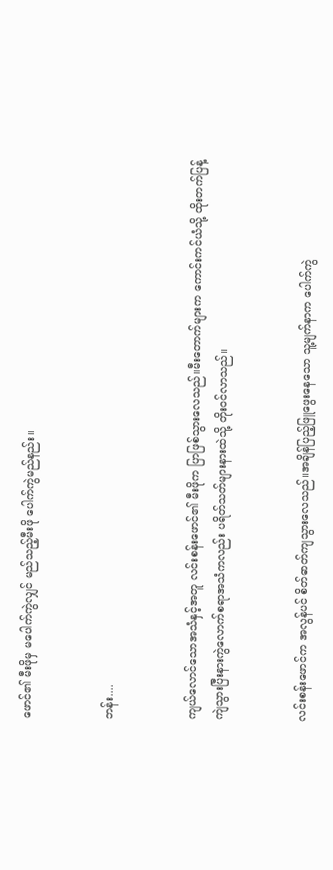ဖောင်၏ မီးဖိုမှ မပေါက်ကွဲလျှင် မည်သည့်မီးဖို ပေါက်ကွဲမည်နည်း။


ဘန်း....


ကျယ်လောင်သောအသံနှင့်အတူ လင်းစန်းဖောင်၏ မီးဖိုက ပြာဖြစ်သွားလေသည်။မီးတောက်များက ကောင်းကင်ယံသို့ ထိုးတက်ပြန့်ကျဲသွားပြီးနားကွဲလောက်စရာအသံကလည်း ပရိတ်သတ်များနားထဲသို့ တိုးဝင်လာသည်။


လင်းစန်းဖောင်က အလွန်ပင် စိတ်ဓာတ်ကျသွားလေသည်။အချိန်ပြည့်ဖြူဖွေးနေသော သူ့မျက်နာက ပေါက်ကွဲ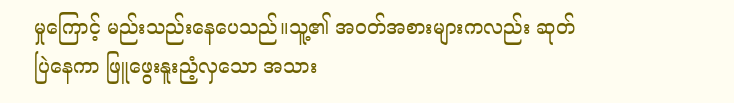မှုကြောင့် မည်းသည်းနေပေသည်။သူ့၏ အဝတ်အစားများကလည်း ဆုတ်ပြဲနေကာ ဖြူဖွေးနူးညံ့လှသော အသား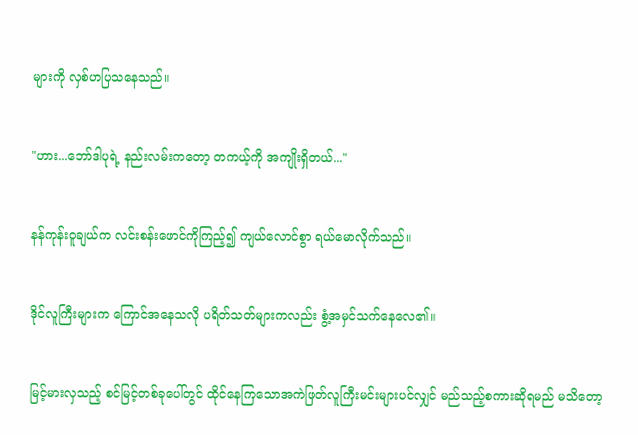များကို လှစ်ဟပြသနေသည်။


"ဟား...ဘော်ဒါပုရဲ့ နည်းလမ်းကတော့ တကယ့်ကို အကျိုးရှိတယ်..."


နန်ကုန်းဝူချယ်က လင်းစန်းဖောင်ကိုကြည့်၍ ကျယ်လောင်စွာ ရယ်မောလိုက်သည်။


ဒိုင်လူကြီးများက ကြောင်အနေသလို ပရိတ်သတ်များကလည်း စွံ့အမှင်သက်နေလေ၏။


မြင့်မားလှသည့် စင်မြင့်တစ်ခုပေါ်တွင် ထိုင်နေကြသောအကဲဖြတ်လူကြီးမင်းများပင်လျှင် မည်သည့်စကားဆိုရမည် မသိတော့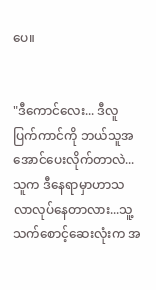ပေ။


"ဒီကောင်လေး... ဒီလူပြက်ကာင်ကို ဘယ်သူအအောင်ပေးလိုက်တာလဲ...သူက ဒီနေရာမှာဟာသလာလုပ်နေတာလား...သူ့သက်စောင့်ဆေးလုံးက အ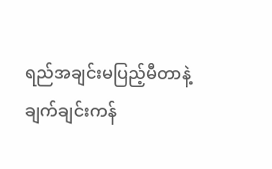ရည်အချင်းမပြည့်မီတာနဲ့ ချက်ချင်းကန်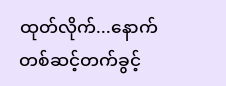ထုတ်လိုက်...နောက်တစ်ဆင့်တက်ခွင့်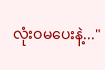လုံးဝမပေးနဲ့..."